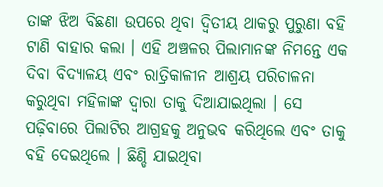ତାଙ୍କ ଝିଅ ବିଛଣା ଉପରେ ଥିବା ଦ୍ୱିତୀୟ ଥାକରୁ ପୁରୁଣା ବହି ଟାଣି ବାହାର କଲା । ଏହି ଅଞ୍ଚଳର ପିଲାମାନଙ୍କ ନିମନ୍ତେ ଏକ ଦିବା ବିଦ୍ୟାଳୟ ଏବଂ ରାତ୍ରିକାଳୀନ ଆଶ୍ରୟ ପରିଚାଳନା କରୁଥିବା ମହିଳାଙ୍କ ଦ୍ୱାରା ତାକୁ ଦିଆଯାଇଥିଲା । ସେ ପଢ଼ିବାରେ ପିଲାଟିର ଆଗ୍ରହକୁ ଅନୁଭବ କରିଥିଲେ ଏବଂ ତାକୁ ବହି ଦେଇଥିଲେ । ଛିଣ୍ଡି ଯାଇଥିବା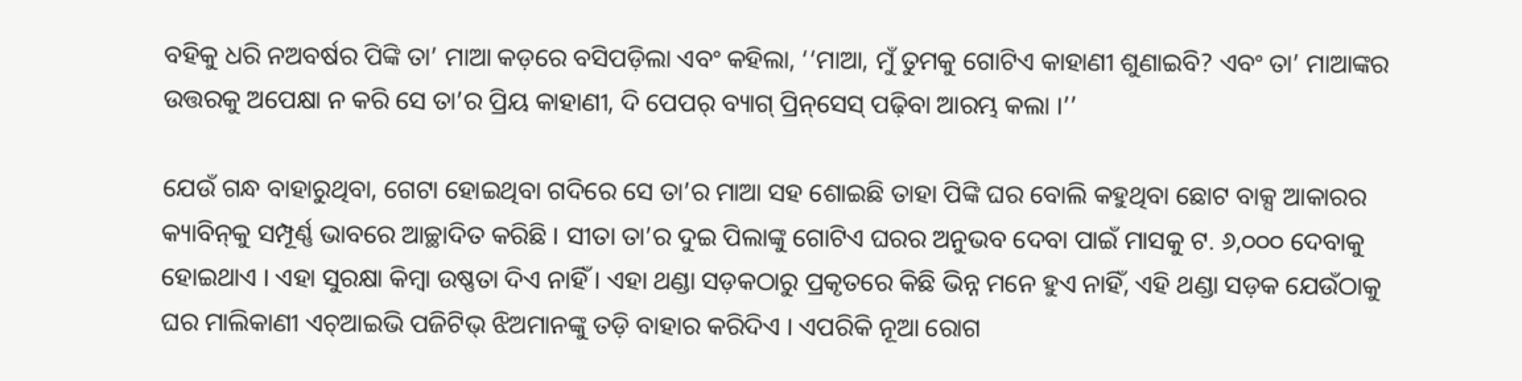ବହିକୁ ଧରି ନଅବର୍ଷର ପିଙ୍କି ତା’ ମାଆ କଡ଼ରେ ବସିପଡ଼ିଲା ଏବଂ କହିଲା, ‘‘ମାଆ, ମୁଁ ତୁମକୁ ଗୋଟିଏ କାହାଣୀ ଶୁଣାଇବି? ଏବଂ ତା’ ମାଆଙ୍କର ଉତ୍ତରକୁ ଅପେକ୍ଷା ନ କରି ସେ ତା’ର ପ୍ରିୟ କାହାଣୀ, ଦି ପେପର୍‌ ବ୍ୟାଗ୍‌ ପ୍ରିନ୍‌ସେସ୍‌ ପଢ଼ିବା ଆରମ୍ଭ କଲା ।’’

ଯେଉଁ ଗନ୍ଧ ବାହାରୁଥିବା, ଗେଟା ହୋଇଥିବା ଗଦିରେ ସେ ତା’ର ମାଆ ସହ ଶୋଇଛି ତାହା ପିଙ୍କି ଘର ବୋଲି କହୁଥିବା ଛୋଟ ବାକ୍ସ ଆକାରର କ୍ୟାବିନ୍‌କୁ ସମ୍ପୂର୍ଣ୍ଣ ଭାବରେ ଆଚ୍ଛାଦିତ କରିଛି । ସୀତା ତା’ର ଦୁଇ ପିଲାଙ୍କୁ ଗୋଟିଏ ଘରର ଅନୁଭବ ଦେବା ପାଇଁ ମାସକୁ ଟ. ୬,୦୦୦ ଦେବାକୁ ହୋଇଥାଏ । ଏହା ସୁରକ୍ଷା କିମ୍ବା ଉଷ୍ଣତା ଦିଏ ନାହିଁ । ଏହା ଥଣ୍ଡା ସଡ଼କଠାରୁ ପ୍ରକୃତରେ କିଛି ଭିନ୍ନ ମନେ ହୁଏ ନାହିଁ, ଏହି ଥଣ୍ଡା ସଡ଼କ ଯେଉଁଠାକୁ ଘର ମାଲିକାଣୀ ଏଚ୍‌ଆଇଭି ପଜିଟିଭ୍‌ ଝିଅମାନଙ୍କୁ ତଡ଼ି ବାହାର କରିଦିଏ । ଏପରିକି ନୂଆ ରୋଗ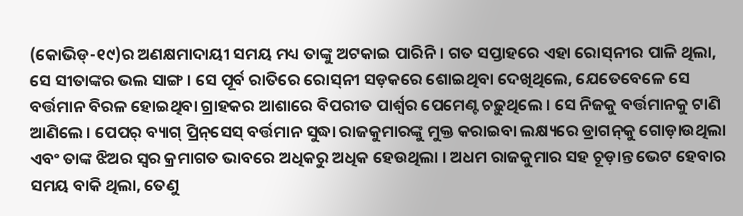(କୋଭିଡ୍‌-୧୯)ର ଅଣକ୍ଷମାଦାୟୀ ସମୟ ମଧ୍ୟ ତାଙ୍କୁ ଅଟକାଇ ପାରିନି । ଗତ ସପ୍ତାହରେ ଏହା ରୋସ୍‌ନୀର ପାଳି ଥିଲା, ସେ ସୀତାଙ୍କର ଭଲ ସାଙ୍ଗ । ସେ ପୂର୍ବ ରାତିରେ ରୋସ୍‌ନୀ ସଡ଼କରେ ଶୋଇଥିବା ଦେଖିଥିଲେ, ଯେତେବେଳେ ସେ ବର୍ତ୍ତମାନ ବିରଳ ହୋଇଥିବା ଗ୍ରାହକର ଆଶାରେ ବିପରୀତ ପାର୍ଶ୍ୱର ପେମେଣ୍ଟ ଚଢ଼ୁଥିଲେ । ସେ ନିଜକୁ ବର୍ତ୍ତମାନକୁ ଟାଣି ଆଣିଲେ । ପେପର୍‌ ବ୍ୟାଗ୍‌ ପ୍ରିନ୍‌ସେସ୍‌ ବର୍ତ୍ତମାନ ସୁଦ୍ଧା ରାଜକୁମାରଙ୍କୁ ମୁକ୍ତ କରାଇବା ଲକ୍ଷ୍ୟରେ ଡ୍ରାଗନ୍‌କୁ ଗୋଡ଼ାଉଥିଲା ଏବଂ ତାଙ୍କ ଝିଅର ସ୍ୱର କ୍ରମାଗତ ଭାବରେ ଅଧିକରୁ ଅଧିକ ହେଉଥିଲା । ଅଧମ ରାଜକୁମାର ସହ ଚୂଡ଼ାନ୍ତ ଭେଟ ହେବାର ସମୟ ବାକି ଥିଲା, ତେଣୁ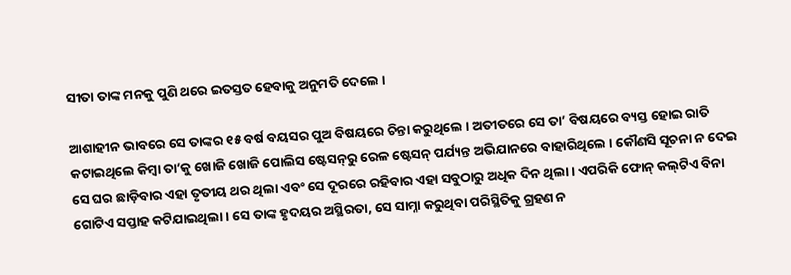ସୀତା ତାଙ୍କ ମନକୁ ପୁଣି ଥରେ ଇତସ୍ତତ ହେବାକୁ ଅନୁମତି ଦେଲେ ।

ଆଶାହୀନ ଭାବରେ ସେ ତାଙ୍କର ୧୫ ବର୍ଷ ବୟସର ପୁଅ ବିଷୟରେ ଚିନ୍ତା କରୁଥିଲେ । ଅତୀତରେ ସେ ତା’ ବିଷୟରେ ବ୍ୟସ୍ତ ହୋଇ ରାତି କଟାଇଥିଲେ କିମ୍ବା ତା’କୁ ଖୋଜି ଖୋଜି ପୋଲିସ ଷ୍ଟେସନ୍‌ରୁ ରେଳ ଷ୍ଟେସନ୍‌ ପର୍ଯ୍ୟନ୍ତ ଅଭିଯାନରେ ବାହାରିଥିଲେ । କୌଣସି ସୂଚନା ନ ଦେଇ ସେ ଘର ଛାଡ଼ିବାର ଏହା ତୃତୀୟ ଥର ଥିଲା ଏବଂ ସେ ଦୂରରେ ରହିବାର ଏହା ସବୁଠାରୁ ଅଧିକ ଦିନ ଥିଲା । ଏପରିକି ଫୋନ୍‌ କଲ୍‌ଟିଏ ବିନା ଗୋଟିଏ ସପ୍ତାହ କଟିଯାଇଥିଲା । ସେ ତାଙ୍କ ହୃଦୟର ଅସ୍ଥିରତା, ସେ ସାମ୍ନା କରୁଥିବା ପରିସ୍ଥିତିକୁ ଗ୍ରହଣ ନ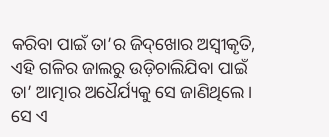କରିବା ପାଇଁ ତା’ର ଜିଦ୍‌ଖୋର ଅସ୍ୱୀକୃତି, ଏହି ଗଳିର ଜାଲରୁ ଉଡ଼ିଚାଲିଯିବା ପାଇଁ ତା’ ଆତ୍ମାର ଅଧୈର୍ଯ୍ୟକୁ ସେ ଜାଣିଥିଲେ । ସେ ଏ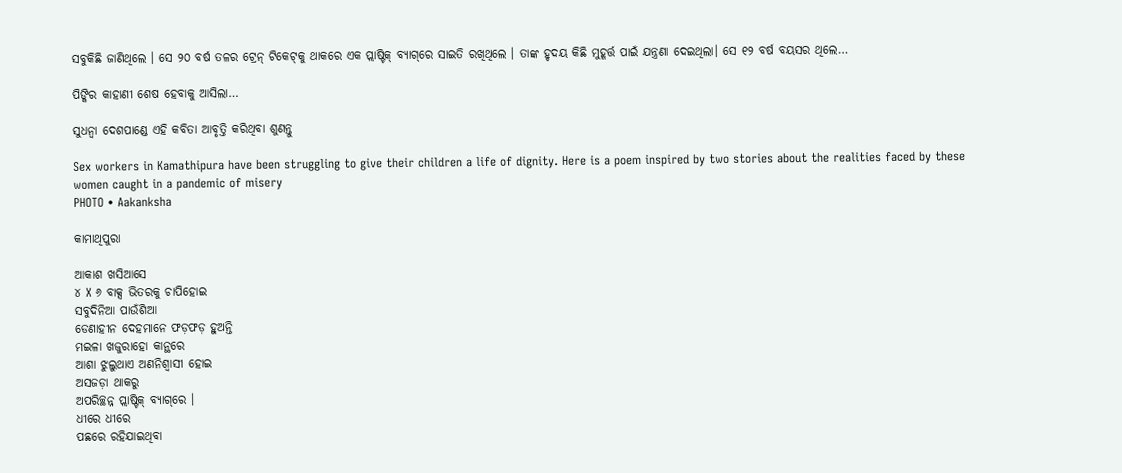ସବୁକିଛି ଜାଣିଥିଲେ । ସେ ୨୦ ବର୍ଷ ତଳର ଟ୍ରେନ୍‌ ଟିକେଟ୍‌କୁ ଥାକରେ ଏକ ପ୍ଲାଷ୍ଟିକ୍‌ ବ୍ୟାଗ୍‌ରେ ସାଇତି ରଖିଥିଲେ । ତାଙ୍କ ହୃଦୟ କିଛି ମୁହୂର୍ତ୍ତ ପାଇଁ ଯନ୍ତ୍ରଣା ଦେଇଥିଲା। ସେ ୧୨ ବର୍ଷ ବୟସର ଥିଲେ…

ପିଙ୍କିର କାହାଣୀ ଶେଷ ହେବାକୁ ଆସିଲା…

ସୁଧନ୍ୱା ଦେଶପାଣ୍ଡେ ଏହି କବିତା ଆବୃତ୍ତି କରିଥିବା ଶୁଣନ୍ତୁ

Sex workers in Kamathipura have been struggling to give their children a life of dignity. Here is a poem inspired by two stories about the realities faced by these women caught in a pandemic of misery
PHOTO • Aakanksha

କାମାଥିପୁରା

ଆକାଶ ଖସିଆସେ
୪ X ୬ ବାକ୍ସ ଭିତରକୁ ଚାପିହୋଇ
ସବୁଦିନିଆ ପାଉଁଶିଆ
ଡେଣାହୀନ ଦେହମାନେ ଫଡ଼ଫଡ଼ ହୁଅନ୍ତି
ମଇଳା ଖଜୁରାହୋ କାନ୍ଥରେ
ଆଶା ଝୁଲୁଥାଏ ଅଣନିଶ୍ୱାସୀ ହୋଇ
ଅସଜଡ଼ା ଥାକରୁ
ଅପରିଚ୍ଛନ୍ନ ପ୍ଲାଷ୍ଟିକ୍‌ ବ୍ୟାଗ୍‌ରେ ।
ଧୀରେ ଧୀରେ
ପଛରେ ରହିଯାଇଥିବା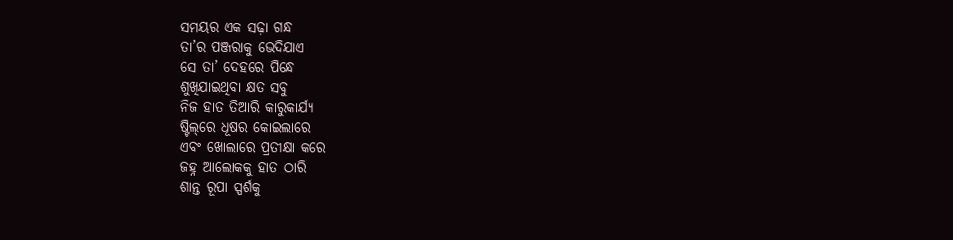ସମୟର ଏକ ସଢ଼ା ଗନ୍ଧ
ତା’ର ପଞ୍ଜରାକୁ ଭେଦିଯାଏ
ସେ ତା’ ଦେହରେ ପିନ୍ଧେ
ଶୁଖିଯାଇଥିବା କ୍ଷତ ସବୁ
ନିଜ ହାତ ତିଆରି କାରୁକାର୍ଯ୍ୟ
ଷ୍ଟିଲ୍‌ରେ ଧୂଷର କୋଇଲାରେ
ଏବଂ ଖୋଲାରେ ପ୍ରତୀକ୍ଷା କରେ
ଜହ୍ନ ଆଲୋକକୁ ହାତ ଠାରି
ଶାନ୍ତ ରୂପା ସ୍ପର୍ଶକୁ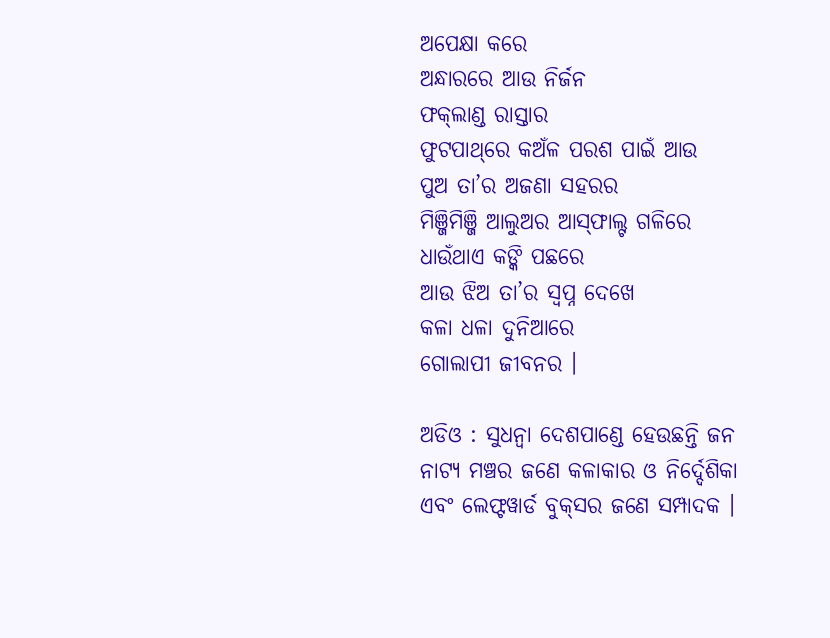ଅପେକ୍ଷା କରେ
ଅନ୍ଧାରରେ ଆଉ ନିର୍ଜନ
ଫକ୍‌ଲାଣ୍ଡ ରାସ୍ତାର
ଫୁଟପାଥ୍‌ରେ କଅଁଳ ପରଶ ପାଇଁ ଆଉ
ପୁଅ ତା’ର ଅଜଣା ସହରର
ମିଞ୍ଜିମିଞ୍ଜି ଆଲୁଅର ଆସ୍‌ଫାଲ୍ଟ ଗଳିରେ
ଧାଉଁଥାଏ କଙ୍କି ପଛରେ
ଆଉ ଝିଅ ତା’ର ସ୍ୱପ୍ନ ଦେଖେ
କଳା ଧଳା ଦୁନିଆରେ
ଗୋଲାପୀ ଜୀବନର ।

ଅଡିଓ : ସୁଧନ୍ୱା ଦେଶପାଣ୍ଡେ ହେଉଛନ୍ତି ଜନ ନାଟ୍ୟ ମଞ୍ଚର ଜଣେ କଳାକାର ଓ ନିର୍ଦ୍ଦେଶିକା ଏବଂ ଲେଫ୍ଟୱାର୍ଡ ବୁକ୍‌ସର ଜଣେ ସମ୍ପାଦକ ।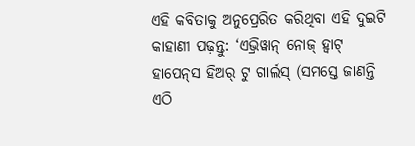ଏହି କବିତାକୁ ଅନୁପ୍ରେରିତ କରିଥିବା ଏହି ଦୁଇଟି କାହାଣୀ ପଢ଼ନ୍ତୁ: ‘ଏଭ୍ରିୱାନ୍‌ ନୋଜ୍‌ ହ୍ୱାଟ୍‌ ହାପେନ୍‌ସ ହିଅର୍‌ ଟୁ ଗାର୍ଲସ୍‌ (ସମସ୍ତେ ଜାଣନ୍ତି ଏଠି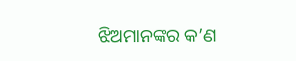ଝିଅମାନଙ୍କର କ’ଣ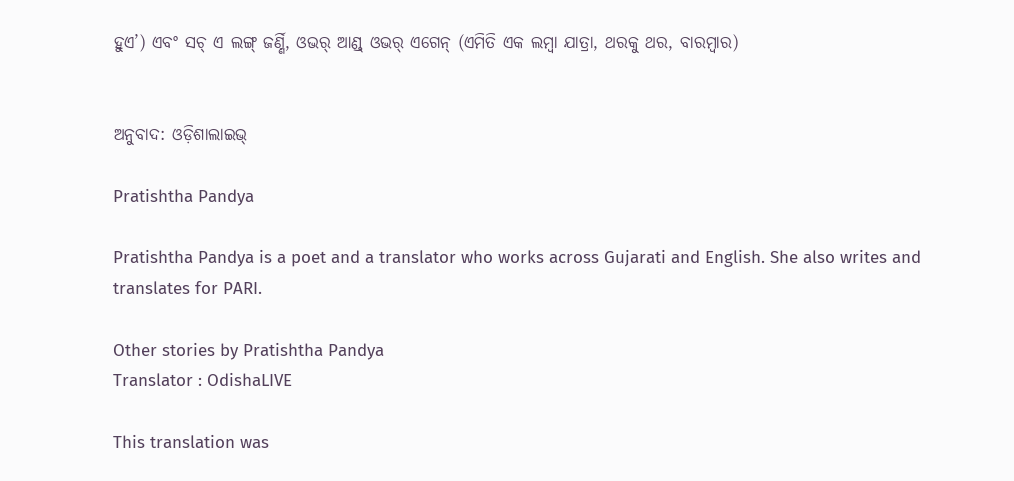ହୁଏ’) ଏବଂ ସଚ୍‌ ଏ ଲଙ୍ଗ୍‌ ଜର୍ଣ୍ଣି, ଓଭର୍‌ ଆଣ୍ଡ୍ ଓଭର୍‌ ଏଗେନ୍‌ (ଏମିତି ଏକ ଲମ୍ବା ଯାତ୍ରା, ଥରକୁ ଥର, ବାରମ୍ବାର)


ଅନୁବାଦ: ଓଡ଼ିଶାଲାଇଭ୍‍

Pratishtha Pandya

Pratishtha Pandya is a poet and a translator who works across Gujarati and English. She also writes and translates for PARI.

Other stories by Pratishtha Pandya
Translator : OdishaLIVE

This translation was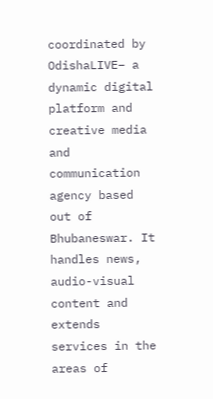coordinated by OdishaLIVE– a dynamic digital platform and creative media and communication agency based out of Bhubaneswar. It handles news, audio-visual content and extends services in the areas of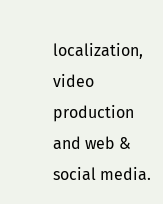localization, video production and web & social media.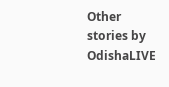Other stories by OdishaLIVE